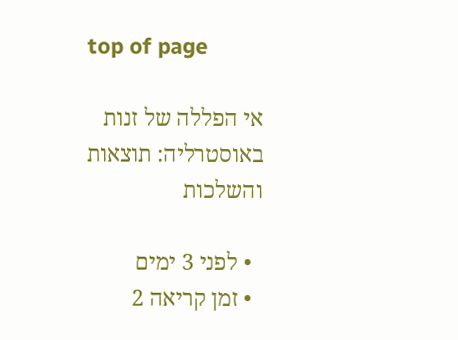top of page

אי הפללה של זנות באוסטרליה: תוצאות והשלכות

  • לפני 3 ימים
  • זמן קריאה 2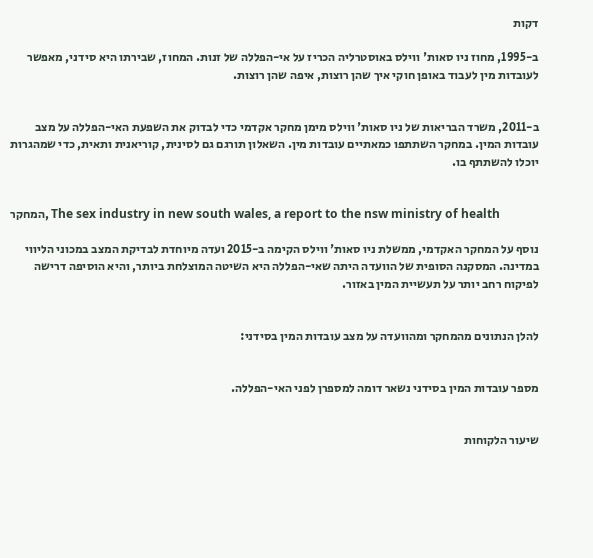דקות

ב-1995, מחוז ניו סאות' ווילס באוסטרליה הכריז על אי-הפללה של זנות. המחוז, שבירתו היא סידני, מאפשר לעובדות מין לעבוד באופן חוקי איך שהן רוצות, איפה שהן רוצות.


ב-2011, משרד הבריאות של ניו סאות' ווילס מימן מחקר אקדמי כדי לבדוק את השפעת האי-הפללה על מצב עובדות המין. במחקר השתתפו כמאתיים עובדות מין. השאלון תורגם גם לסינית, קוריאנית ותאית, כדי שמהגרות יוכלו להשתתף בו.


המחקר, The sex industry in new south wales, a report to the nsw ministry of health

נוסף על המחקר האקדמי, ממשלת ניו סאות' ווילס הקימה ב-2015 ועדה מיוחדת לבדיקת המצב במכוני הליווי במדינה. המסקנה הסופית של הוועדה היתה שאי-הפללה היא השיטה המוצלחת ביותר, והיא הוסיפה דרישה לפיקוח רחב יותר על תעשיית המין באזור.


להלן הנתונים מהמחקר ומהוועדה על מצב עובדות המין בסידני:


מספר עובדות המין בסידני נשאר דומה למספרן לפני האי-הפללה.


שיעור הלקוחות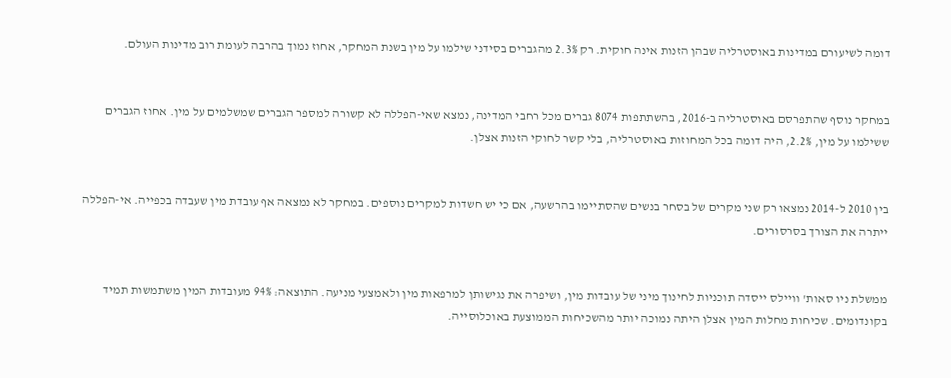דומה לשיעורם במדינות באוסטרליה שבהן הזנות אינה חוקית. רק 2.3% מהגברים בסידני שילמו על מין בשנת המחקר, אחוז נמוך בהרבה לעומת רוב מדינות העולם.


במחקר נוסף שהתפרסם באוסטרליה ב-2016, בהשתתפות 8074 גברים מכל רחבי המדינה, נמצא שאי-הפללה לא קשורה למספר הגברים שמשלמים על מין. אחוז הגברים ששילמו על מין, 2.2%, היה דומה בכל המחוזות באוסטרליה, בלי קשר לחוקי הזנות אצלן.


בין 2010 ל-2014 נמצאו רק שני מקרים של בסחר בנשים שהסתיימו בהרשעה, אם כי יש חשדות למקרים נוספים. במחקר לא נמצאה אף עובדת מין שעבדה בכפייה. אי-הפללה ייתרה את הצורך בסרסורים.


ממשלת ניו סאות' וויילס ייסדה תוכניות לחינוך מיני של עובדות מין, ושיפרה את נגישותן למרפאות מין ולאמצעי מניעה. התוצאה: 94% מעובדות המין משתמשות תמיד בקונדומים. שכיחות מחלות המין אצלן היתה נמוכה יותר מהשכיחות הממוצעת באוכלוסייה.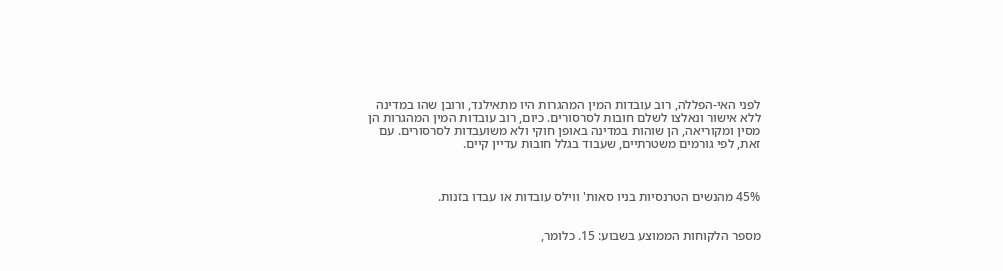לפני האי-הפללה, רוב עובדות המין המהגרות היו מתאילנד, ורובן שהו במדינה ללא אישור ונאלצו לשלם חובות לסרסורים. כיום, רוב עובדות המין המהגרות הן מסין ומקוריאה, הן שוהות במדינה באופן חוקי ולא משועבדות לסרסורים. עם זאת, לפי גורמים משטרתיים, שעבוד בגלל חובות עדיין קיים.



45% מהנשים הטרנסיות בניו סאות' ווילס עובדות או עבדו בזנות.


מספר הלקוחות הממוצע בשבוע: 15. כלומר,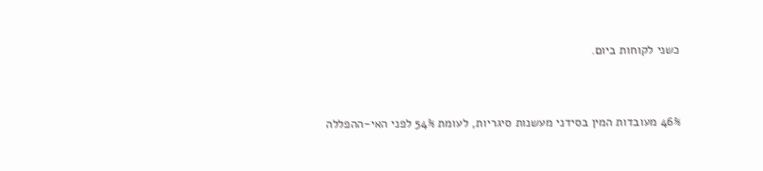כשני לקוחות ביום.


46% מעובדות המין בסידני מעשנות סיגריות, לעומת 54% לפני האי-ההפללה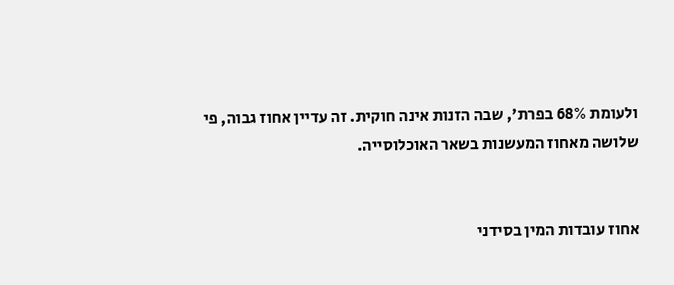ולעומת 68% בפרת', שבה הזנות אינה חוקית. זה עדיין אחוז גבוה, פי שלושה מאחוז המעשנות בשאר האוכלוסייה.


אחוז עובדות המין בסידני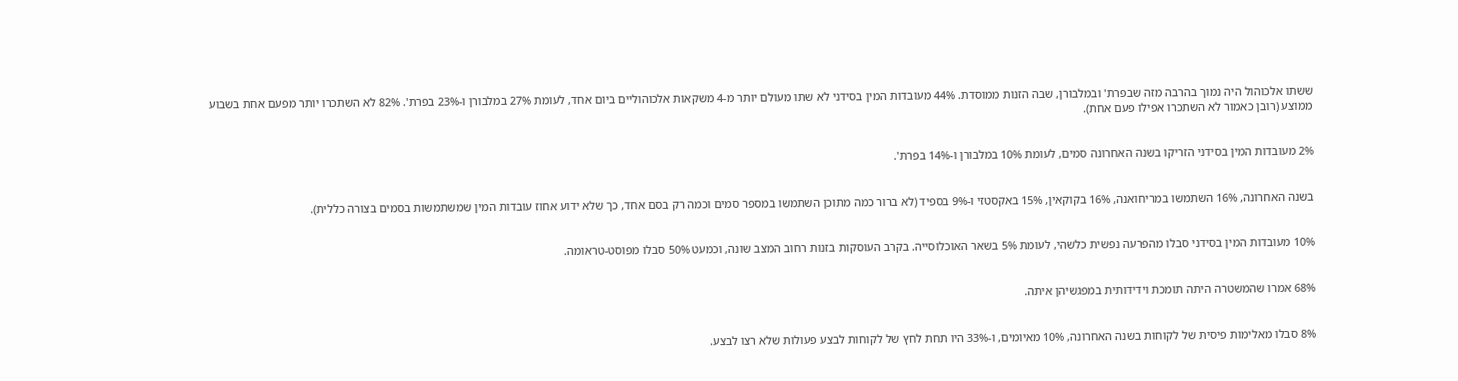ששתו אלכוהול היה נמוך בהרבה מזה שבפרת' ובמלבורן, שבה הזנות ממוסדת. 44% מעובדות המין בסידני לא שתו מעולם יותר מ-4 משקאות אלכוהוליים ביום אחד, לעומת 27% במלבורן ו-23% בפרת'. 82% לא השתכרו יותר מפעם אחת בשבוע ממוצע (רובן כאמור לא השתכרו אפילו פעם אחת).


2% מעובדות המין בסידני הזריקו בשנה האחרונה סמים, לעומת 10% במלבורן ו-14% בפרת'.


בשנה האחרונה, 16% השתמשו במריחואנה, 16% בקוקאין, 15% באקסטזי ו-9% בספיד (לא ברור כמה מתוכן השתמשו במספר סמים וכמה רק בסם אחד, כך שלא ידוע אחוז עובדות המין שמשתמשות בסמים בצורה כללית).


10% מעובדות המין בסידני סבלו מהפרעה נפשית כלשהי, לעומת 5% בשאר האוכלוסייה. בקרב העוסקות בזנות רחוב המצב שונה, וכמעט 50% סבלו מפוסט-טראומה.


68% אמרו שהמשטרה היתה תומכת וידידותית במפגשיהן איתה.


8% סבלו מאלימות פיסית של לקוחות בשנה האחרונה, 10% מאיומים, ו-33% היו תחת לחץ של לקוחות לבצע פעולות שלא רצו לבצע.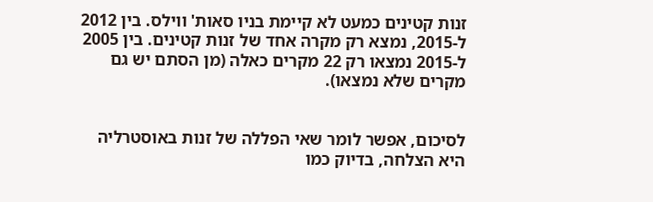זנות קטינים כמעט לא קיימת בניו סאות' ווילס. בין 2012 ל-2015, נמצא רק מקרה אחד של זנות קטינים. בין 2005 ל-2015 נמצאו רק 22 מקרים כאלה (מן הסתם יש גם מקרים שלא נמצאו).


לסיכום, אפשר לומר שאי הפללה של זנות באוסטרליה היא הצלחה, בדיוק כמו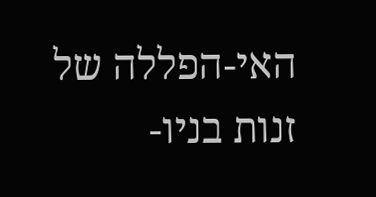האי-הפללה של זנות בניו-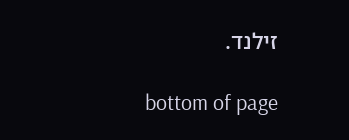זילנד.

bottom of page